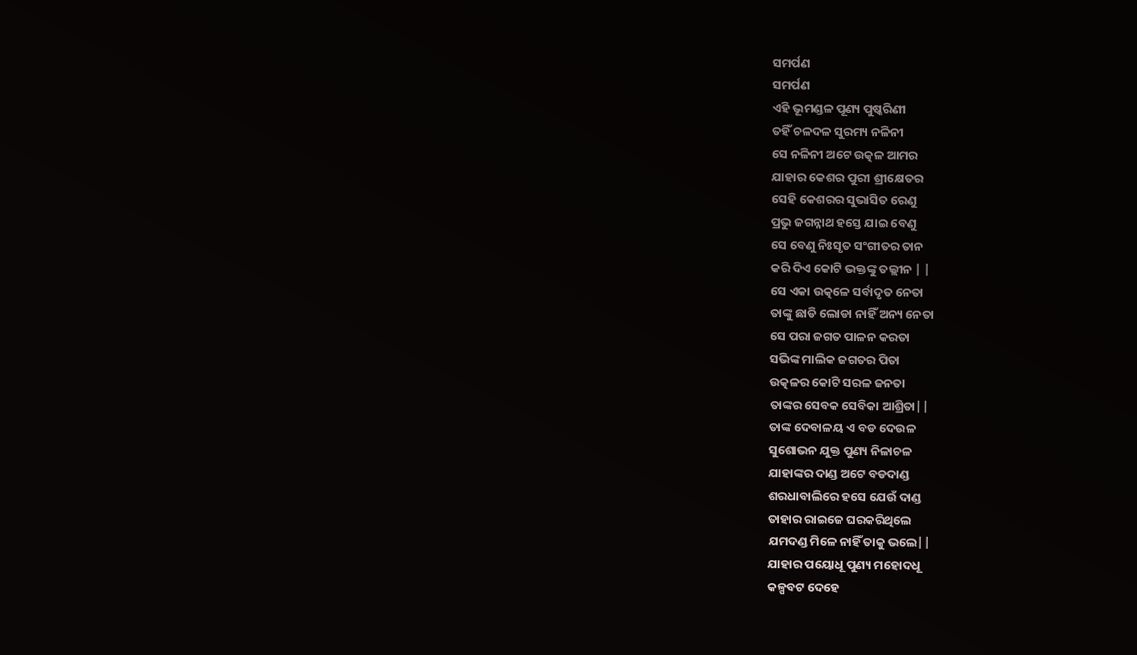ସମର୍ପଣ
ସମର୍ପଣ
ଏହି ଭୂମଣ୍ଡଳ ପୂଣ୍ୟ ପୁଷ୍କରିଣୀ
ତହିଁ ଚଳଦଳ ସୁରମ୍ୟ ନଳିନୀ
ସେ ନଳିନୀ ଅଟେ ଉତ୍କଳ ଆମର
ଯାହାର କେଶର ପୁରୀ ଶ୍ରୀକ୍ଷେତର
ସେହି କେଶରର ସୁଭାସିତ ରେଣୁ
ପ୍ରଭୁ ଜଗନ୍ନାଥ ହସ୍ତେ ଯାଇ ବେଣୁ
ସେ ବେଣୁ ନିଃସୃତ ସଂଗୀତର ତାନ
କରି ଦିଏ କୋଟି ଭକ୍ତଙ୍କୁ ତଲ୍ଲୀନ | |
ସେ ଏକା ଉତ୍କଳେ ସର୍ବାଦୃତ ନେତା
ତାଙ୍କୁ ଛାଡି ଲୋଡା ନାହିଁ ଅନ୍ୟ ନେତା
ସେ ପରା ଜଗତ ପାଳନ କରତା
ସଭିଙ୍କ ମାଲିକ ଜଗତର ପିତା
ଉତ୍କଳର କୋଟି ସରଳ ଜନତା
ତାଙ୍କର ସେବକ ସେବିକା ଆଶ୍ରିତା||
ତାଙ୍କ ଦେବାଳୟ ଏ ବଡ ଦେଉଳ
ସୁଶୋଭନ ଯୁକ୍ତ ପୁଣ୍ୟ ନିଳାଚଳ
ଯାହାଙ୍କର ଦାଣ୍ଡ ଅଟେ ବଡଦାଣ୍ଡ
ଶରଧାବାଲିରେ ହସେ ଯେଉଁ ଦାଣ୍ଡ
ତାହାର ରାଇଜେ ଘରକରିଥିଲେ
ଯମଦଣ୍ଡ ମିଳେ ନାହିଁ ତାକୁ ଭଲେ||
ଯାହାର ପୟୋଧୂ ପୁଣ୍ୟ ମହୋଦଧୂ
କଳ୍ପବଟ ଦେହେ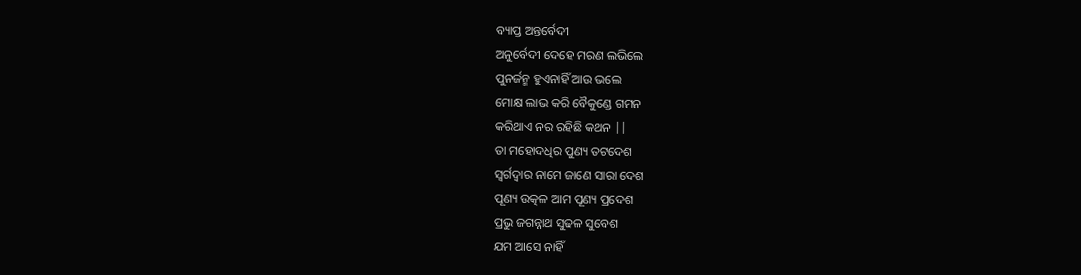ବ୍ୟାପ୍ତ ଅନ୍ତର୍ବେଦୀ
ଅନୁର୍ବେଦୀ ଦେହେ ମରଣ ଲଭିଲେ
ପୁନର୍ଜନ୍ମ ହୁଏନାହିଁ ଆଉ ଭଲେ
ମୋକ୍ଷ ଲାଭ କରି ବୈକୁଣ୍ଡେ ଗମନ
କରିଥାଏ ନର ରହିଛି କଥନ ||
ତା ମହୋଦଧିର ପୁଣ୍ୟ ତଟଦେଶ
ସ୍ୱର୍ଗଦ୍ୱାର ନାମେ ଜାଣେ ସାରା ଦେଶ
ପୂଣ୍ୟ ଉତ୍କଳ ଆମ ପୂଣ୍ୟ ପ୍ରଦେଶ
ପ୍ରଭୁ ଜଗନ୍ନାଥ ସୁଢଳ ସୁବେଶ
ଯମ ଆସେ ନାହିଁ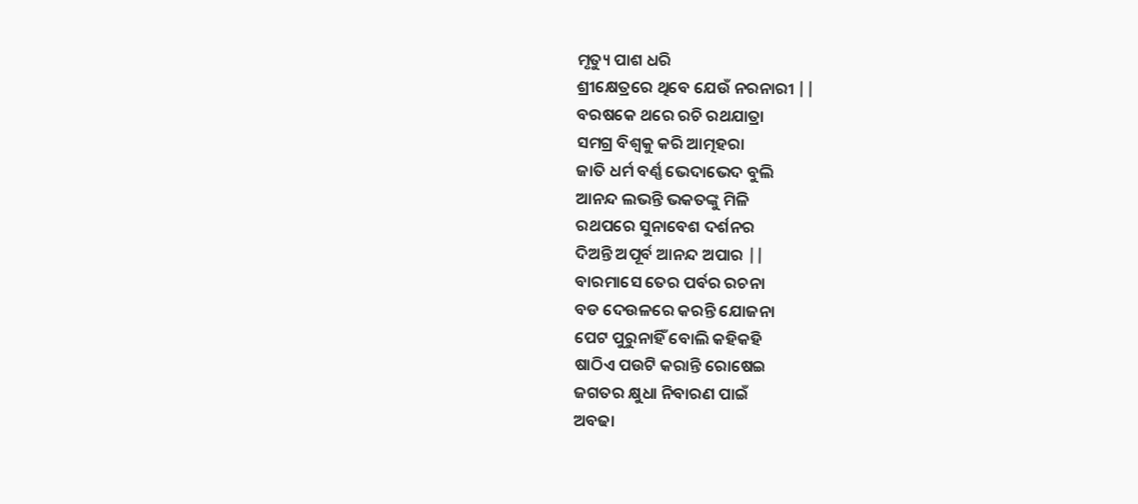ମୃତ୍ୟୁ ପାଶ ଧରି
ଶ୍ରୀକ୍ଷେତ୍ରରେ ଥିବେ ଯେଉଁ ନରନାରୀ ||
ବରଷକେ ଥରେ ରଚି ରଥଯାତ୍ରା
ସମଗ୍ର ବିଶ୍ୱକୁ କରି ଆତ୍ମହରା
ଜାତି ଧର୍ମ ବର୍ଣ୍ଣ ଭେଦାଭେଦ ବୁଲି
ଆନନ୍ଦ ଲଭନ୍ତି ଭକତଙ୍କୁ ମିଳି
ରଥପରେ ସୁନାବେଶ ଦର୍ଶନର
ଦିଅନ୍ତି ଅପୂର୍ବ ଆନନ୍ଦ ଅପାର ||
ବାରମାସେ ତେର ପର୍ବର ରଚନା
ବଡ ଦେଉଳରେ କରନ୍ତି ଯୋଜନା
ପେଟ ପୁରୁନାହିଁ ବୋଲି କହିକହି
ଷାଠିଏ ପଉଟି କରାନ୍ତି ରୋଷେଇ
ଜଗତର କ୍ଷୁଧା ନିବାରଣ ପାଇଁ
ଅବଢା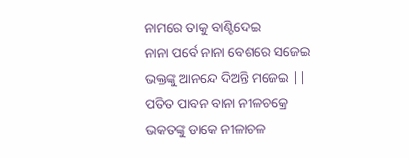ନାମରେ ତାକୁ ବାଣ୍ଟିଦେଇ
ନାନା ପର୍ବେ ନାନା ବେଶରେ ସଜେଇ
ଭକ୍ତଙ୍କୁ ଆନନ୍ଦେ ଦିଅନ୍ତି ମଜେଇ ||
ପତିତ ପାବନ ବାନା ନୀଳଚକ୍ରେ
ଭକତଙ୍କୁ ଡାକେ ନୀଳାଚଳ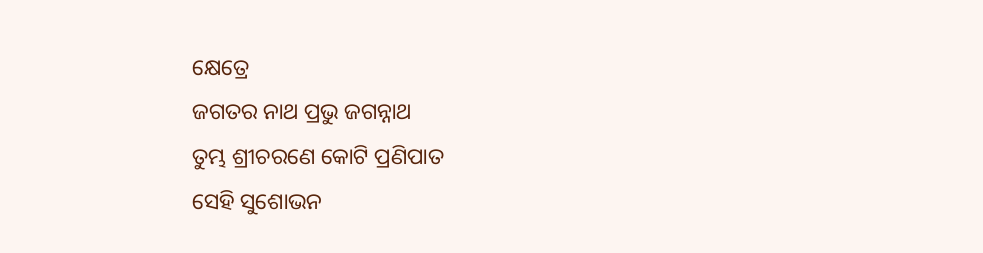କ୍ଷେତ୍ରେ
ଜଗତର ନାଥ ପ୍ରଭୁ ଜଗନ୍ନାଥ
ତୁମ୍ଭ ଶ୍ରୀଚରଣେ କୋଟି ପ୍ରଣିପାତ
ସେହି ସୁଶୋଭନ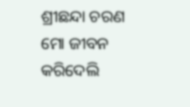ଶ୍ରୀଛନ୍ଦା ଚରଣ
ମୋ ଜୀବନ କରିଦେଲି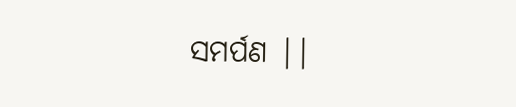ସମର୍ପଣ ||